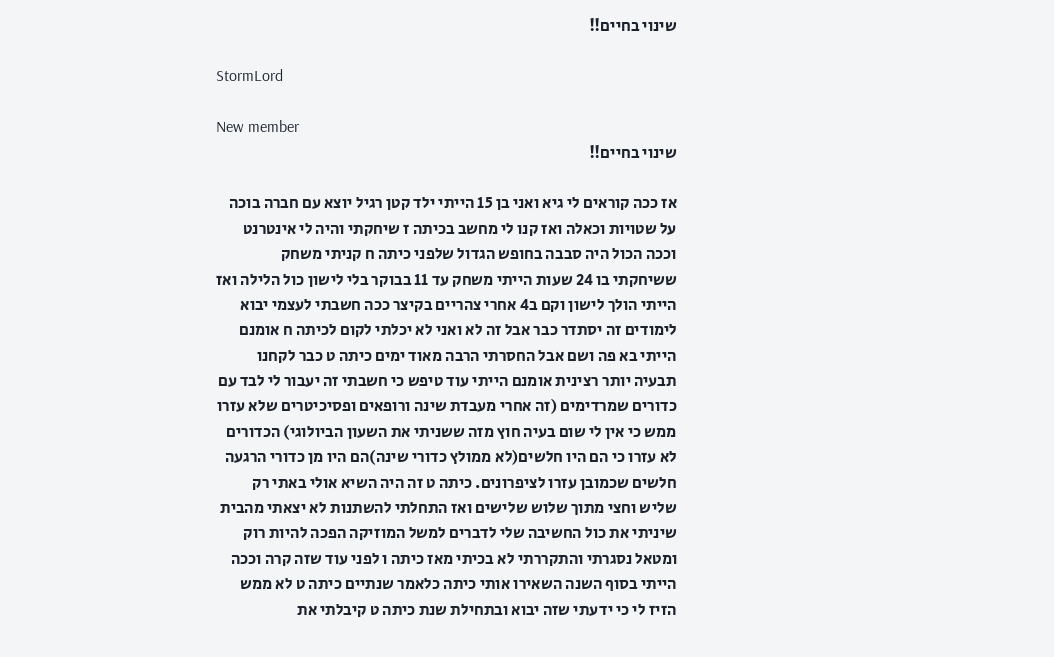שינוי בחיים!!

StormLord

New member
שינוי בחיים!!

אז ככה קוראים לי גיא ואני בן 15 הייתי ילד קטן רגיל יוצא עם חברה בוכה על שטויות וכאלה ואז קנו לי מחשב בכיתה ז שיחקתי והיה לי אינטרנט וככה הכול היה סבבה בחופש הגדול שלפני כיתה ח קניתי משחק ששיחקתי בו 24 שעות הייתי משחק עד 11 בבוקר בלי לישון כול הלילה ואז הייתי הולך לישון וקם ב4 אחרי צהריים בקיצר ככה חשבתי לעצמי יבוא לימודים זה יסתדר כבר אבל זה לא ואני לא יכלתי לקום לכיתה ח אומנם הייתי בא פה ושם אבל החסרתי הרבה מאוד ימים כיתה ט כבר לקחנו תבעיה יותר רצינית אומנם הייתי עוד טיפש כי חשבתי זה יעבור לי לבד עם כדורים שמרדימים (זה אחרי מעבדת שינה ורופאים ופסיכיטרים שלא עזרו ממש כי אין לי שום בעיה חוץ מזה ששניתי את השעון הביולוגי) הכדורים לא עזרו כי הם היו חלשים(לא ממולץ כדורי שינה)הם היו מן כדורי הרגעה חלשים שכמובן עזרו לציפרונים. כיתה ט זה היה השיא אולי באתי רק שליש וחצי מתוך שלוש שלישים ואז התחלתי להשתנות לא יצאתי מהבית שיניתי את כול החשיבה שלי לדברים למשל המוזיקה הפכה להיות רוק ומטאל נסגרתי והתקררתי לא בכיתי מאז כיתה ו לפני עוד שזה קרה וככה הייתי בסוף השנה השאירו אותי כיתה כלאמר שנתיים כיתה ט לא ממש הזיז לי כי ידעתי שזה יבוא ובתחילת שנת כיתה ט קיבלתי את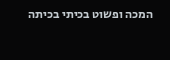המכה ופשוט בכיתי בכיתה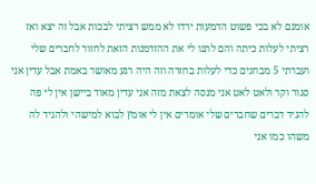אומנם לא בכי פשוט הדמעות ירדו לא ממש רציתי לבכות אבל זה יצא ואז רציתי לעלות כיתה והם לתנו לי את ההזדמנות הזאת לחזור לחברים שלי ועברתי 5 מבחנים כדי לעלות בחזרה וזה היה רגע מאושר באמת אבל עדין אני סגור וקר ולאט לאט אני מנסה לצאת מזה אני עדין מאוד ביישן אין לי פה להגיד דברים שחברים שלי אומרים אין לי אומץ לבוא למישהי ולהגיד לה משהו כמו אני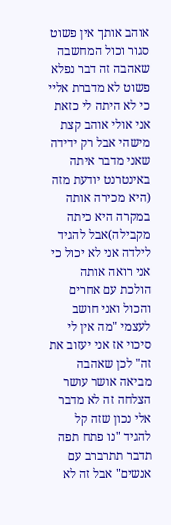אוהב אותך אין פשוט סגור וכול המחשבה שאהבה זה דבר נפלא פשוט לא מדברת אליי כי לא היתה לי כזאת אני אולי אוהב קצת מישהי אבל רק ידידה שאני מדבר איתה באינטרנט יודעת מזה (היא מכירה אותה במקרה היא כיתה מקבילה)אבל להגיד לילדה אני לא יכול כי אני רואה אותה הולכת עם אחרים והכול ואני חושב לעצמי "מה אין לי סיכוי אז אני יעזוב את זה" לכן שאהבה מביאה אושר עושר הצלחה זה לא מדבר אלי נכון שזה קל להגיד "נו פתח תפה תדבר תתרברב עם אנשים" אבל זה לא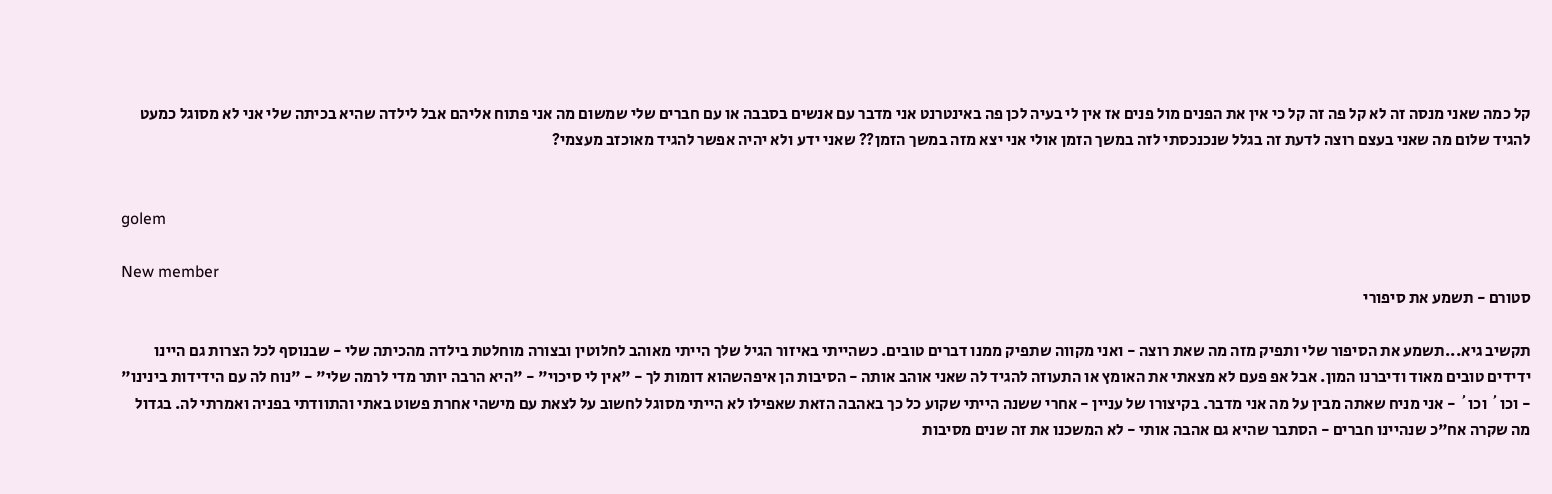קל כמה שאני מנסה זה לא קל פה זה קל כי אין את הפנים מול פנים אז אין לי בעיה לכן פה באינטרנט אני מדבר עם אנשים בסבבה או עם חברים שלי שמשום מה אני פתוח אליהם אבל לילדה שהיא בכיתה שלי אני לא מסוגל כמעט להגיד שלום מה שאני בעצם רוצה לדעת זה בגלל שנכנכסתי לזה במשך הזמן אולי אני יצא מזה במשך הזמן?? שאני ידע ולא יהיה אפשר להגיד מאוכזב מעצמי?


golem

New member
סטורם - תשמע את סיפורי

תקשיב גיא...תשמע את הסיפור שלי ותפיק מזה מה שאת רוצה - ואני מקווה שתפיק ממנו דברים טובים. כשהייתי באיזור הגיל שלך הייתי מאוהב לחלוטין ובצורה מוחלטת בילדה מהכיתה שלי - שבנוסף לכל הצרות גם היינו ידידים טובים מאוד ודיברנו המון. אבל אפ פעם לא מצאתי את האומץ או התעוזה להגיד לה שאני אוהב אותה - הסיבות הן איפהשהוא דומות לך - "אין לי סיכוי" - "היא הרבה יותר מדי לרמה שלי" - "נוח לה עם הידידות בינינו" - וכו´ וכו´ - אני מניח שאתה מבין על מה אני מדבר. בקיצורו של עניין - אחרי ששנה הייתי שקוע כל כך באהבה הזאת שאפילו לא הייתי מסוגל לחשוב על לצאת עם מישהי אחרת פשוט באתי והתוודתי בפניה ואמרתי לה. בגדול מה שקרה אח"כ שנהיינו חברים - הסתבר שהיא גם אהבה אותי - לא המשכנו את זה שנים מסיבות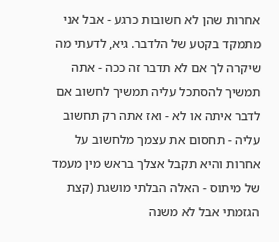אחרות שהן לא חשובות כרגע - אבל אני מתמקד בקטע של הלדבר. גיא, לדעתי מה שיקרה לך אם לא תדבר זה ככה - אתה תמשיך להסתכל עליה תמשיך לחשוב אם לדבר איתה או לא - ואז אתה רק תחשוב עליה - תחסום את עצמך מלחשוב על אחרות והיא תקבל אצלך בראש מין מעמד של מיתוס - האלה הבלתי מושגת (קצת הגזמתי אבל לא משנה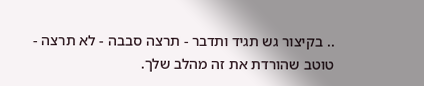.. בקיצור גש תגיד ותדבר - תרצה סבבה - לא תרצה - טוטב שהורדת את זה מהלב שלך.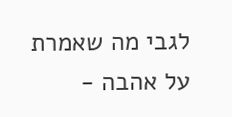לגבי מה שאמרת על אהבה -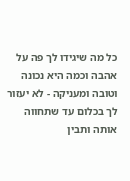כל מה שיגידו לך פה על אהבה וכמה היא נכונה וטובה ומעניקה - לא יעזור לך בכלום עד שתחווה אותה ותבין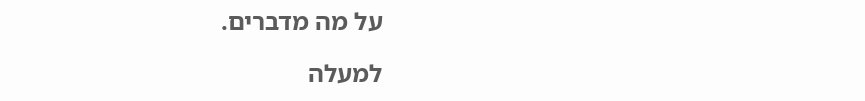על מה מדברים.

למעלה